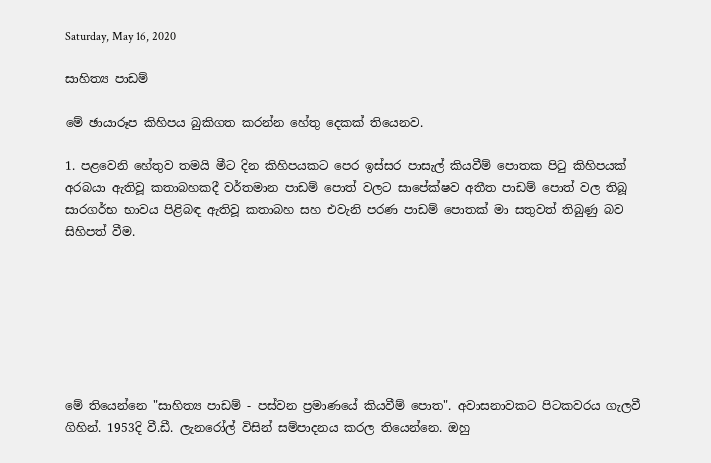Saturday, May 16, 2020

සාහිත්‍ය පාඩම්

මේ ඡායාරූප කිහිපය බුකිගත කරන්න හේතු දෙකක් තියෙනව.

1. පළවෙනි හේතුව තමයි මීට දින කිහිපයකට පෙර ඉස්සර පාසැල් කියවීම් පොතක පිටු කිහිපයක් අරබයා ඇතිවූ කතාබහකදී වර්තමාන පාඩම් පොත් වලට සාපේක්ෂව අතීත පාඩම් පොත් වල තිබූ සාරගර්භ භාවය පිළිබඳ ඇතිවූ කතාබහ සහ එවැනි පරණ පාඩම් පොතක් මා සතුවත් තිබුණු බව සිහිපත් වීම.







මේ තියෙන්නෙ "සාහිත්‍ය පාඩම් - පස්වන ප්‍රමාණයේ කියවීම් පොත". අවාසනාවකට පිටකවරය ගැලවී ගිහින්. 1953දි වී.ඩී. ලැනරෝල් විසින් සම්පාදනය කරල තියෙන්නෙ. ඔහු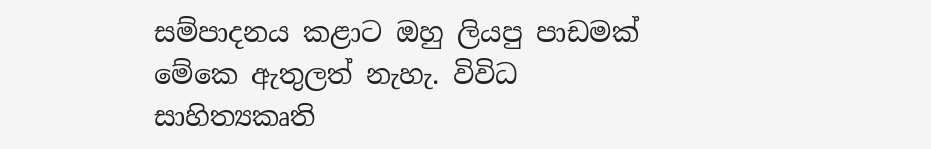සම්පාදනය කළාට ඔහු ලියපු පාඩමක් මේකෙ ඇතුලත් නැහැ. විවිධ සාහිත්‍යකෘති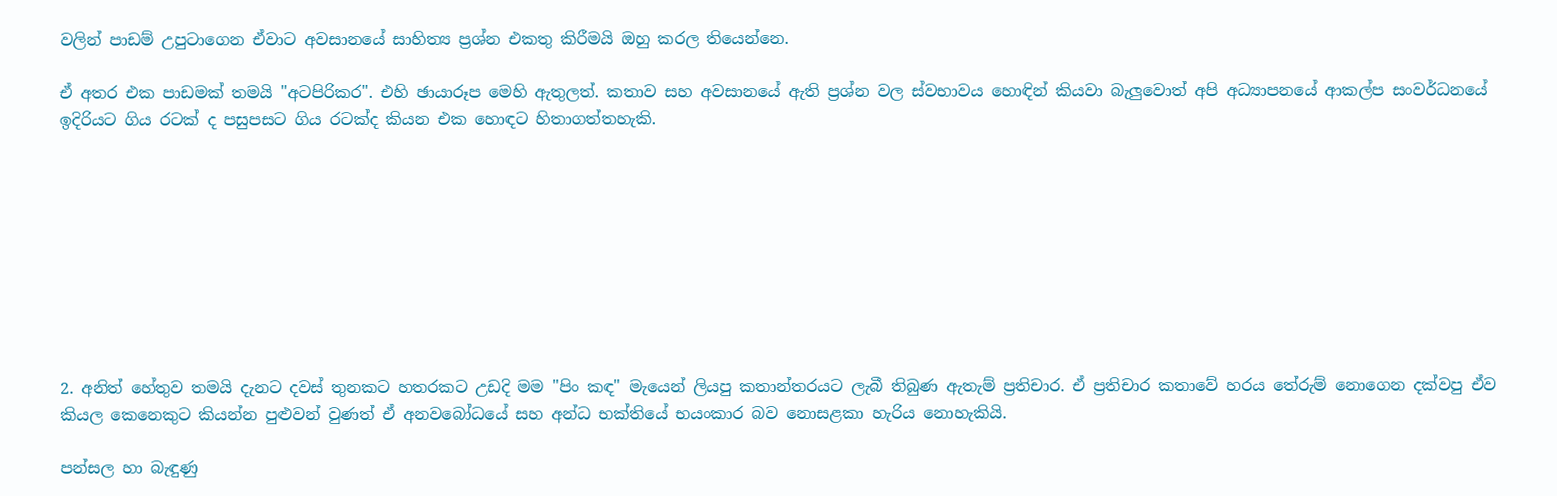වලින් පාඩම් උපුටාගෙන ඒවාට අවසානයේ සාහිත්‍ය ප්‍රශ්න එකතු කිරීමයි ඔහු කරල තියෙන්නෙ.

ඒ අතර එක පාඩමක් තමයි "අටපිරිකර". එහි ඡායාරූප මෙහි ඇතුලත්. කතාව සහ අවසානයේ ඇති ප්‍රශ්න වල ස්වභාවය හොඳින් කියවා බැලුවොත් අපි අධ්‍යාපනයේ ආකල්ප සංවර්ධනයේ ඉදිරියට ගිය රටක් ද පසුපසට ගිය රටක්ද කියන එක හොඳට හිතාගත්තහැකි.









2. අනිත් හේතුව තමයි දැනට දවස් තුනකට හතරකට උඩදි මම "පිං කඳ" මැයෙන් ලියපු කතාන්තරයට ලැබී තිබුණ ඇතැම් ප්‍රතිචාර. ඒ ප්‍රතිචාර කතාවේ හරය තේරුම් නොගෙන දක්වපු ඒව කියල කෙනෙකුට කියන්න පුළුවන් වුණත් ඒ අනවබෝධයේ සහ අන්ධ භක්තියේ භයංකාර බව නොසළකා හැරිය නොහැකියි.

පන්සල හා බැඳුණු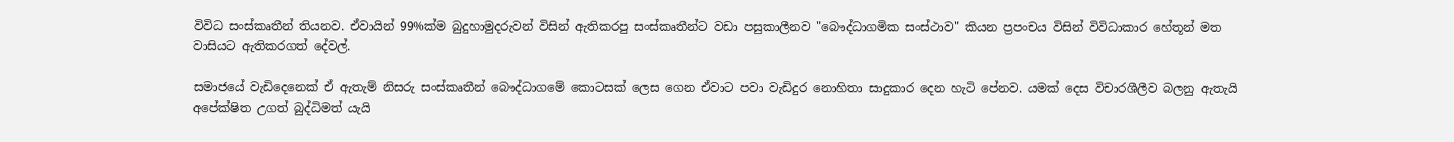විවිධ සංස්කෘතීන් තියනව. ඒවායින් 99%ක්ම බුදුහාමුදරුවන් විසින් ඇතිකරපු සංස්කෘතීන්ට වඩා පසුකාලීනව "බෞද්ධාගමික සංස්ථාව" කියන ප්‍රපංචය විසින් විවිධාකාර හේතූන් මත වාසියට ඇතිකරගත් දේවල්.

සමාජයේ වැඩිදෙනෙක් ඒ ඇතැම් නිසරු සංස්කෘතීන් බෞද්ධාගමේ කොටසක් ලෙස ගෙන ඒවාට පවා වැඩිදුර නොහිතා සාදුකාර දෙන හැටි පේනව. යමක් දෙස විචාරශීලීව බලනු ඇතැයි අපේක්ෂිත උගත් බුද්ධිමත් යැයි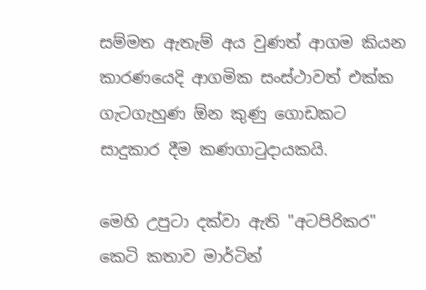සම්මත ඇතැම් අය වුණත් ආගම කියන කාරණයෙදි ආගමික සංස්ථාවත් එක්ක ගැටගැහුණ ඕන කුණු ගොඩකට සාදුකාර දීම කණගාටුදායකයි.

මෙහි උපුටා දක්වා ඇති "අටපිරිකර" කෙටි කතාව මාර්ටින්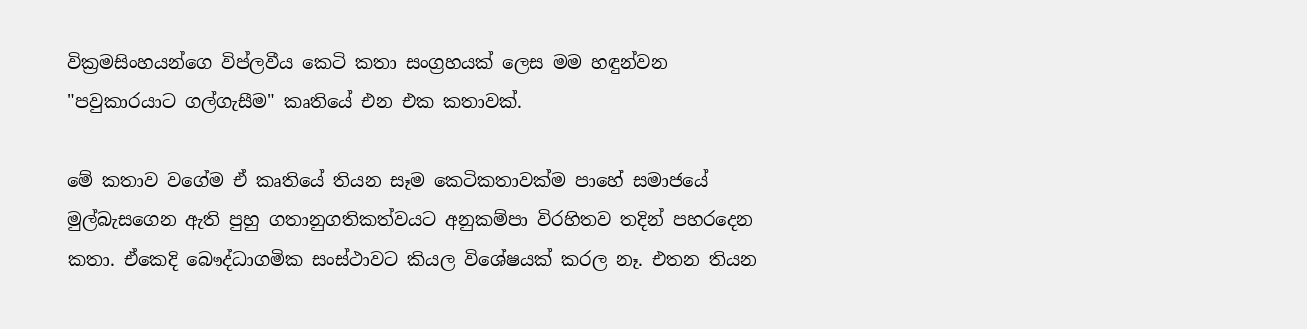වික්‍රමසිංහයන්ගෙ විප්ලවීය කෙටි කතා සංග්‍රහයක් ලෙස මම හඳුන්වන "පවුකාරයාට ගල්ගැසීම" කෘතියේ එන එක කතාවක්.

මේ කතාව වගේම ඒ කෘතියේ තියන සෑම කෙටිකතාවක්ම පාහේ සමාජයේ මුල්බැසගෙන ඇති පුහු ගතානුගතිකත්වයට අනුකම්පා විරහිතව තදින් පහරදෙන කතා. ඒකෙදි බෞද්ධාගමික සංස්ථාවට කියල විශේෂයක් කරල නෑ. එතන තියන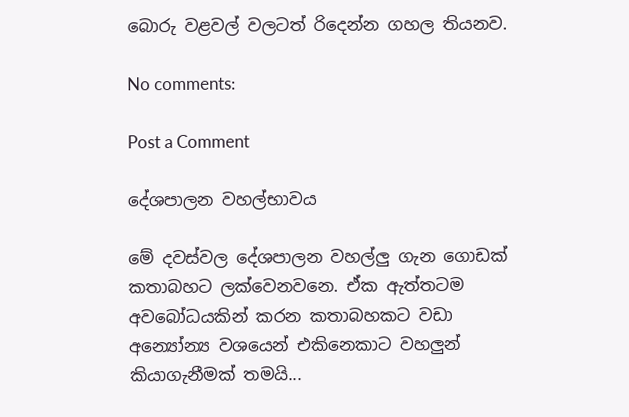බොරු වළවල් වලටත් රිදෙන්න ගහල තියනව.

No comments:

Post a Comment

දේශපාලන වහල්භාවය

මේ දවස්වල දේශපාලන වහල්ලු ගැන ගොඩක් කතාබහට ලක්වෙනවනෙ. ඒක ඇත්තටම අවබෝධයකින් කරන කතාබහකට වඩා අන්‍යෝන්‍ය වශයෙන් එකිනෙකාට වහලුන් කියාගැනීමක් තමයි...